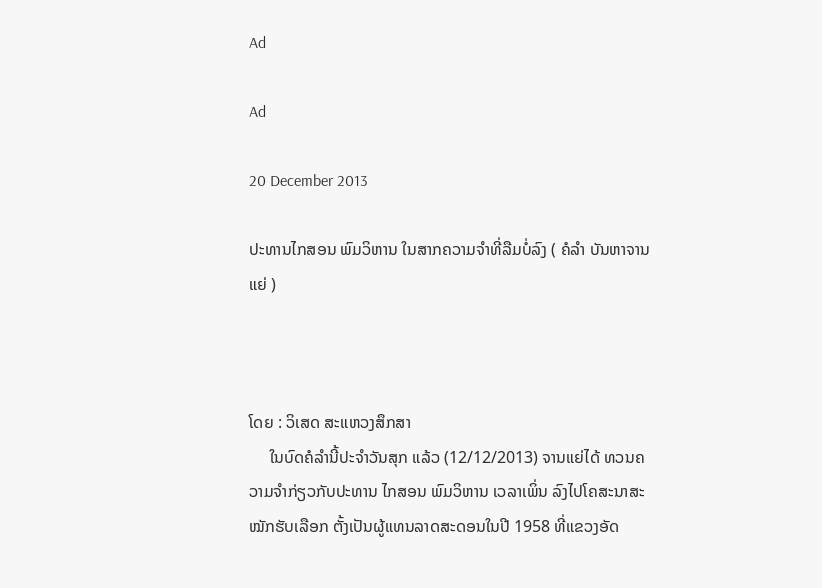Ad

Ad

20 December 2013

ປະທານໄກສອນ ພົມວິຫານ ໃນສາກຄວາມຈຳທີ່ລືມບໍ່ລົງ ( ຄໍລຳ ບັນຫາຈານແຍ່ )



ໂດຍ : ວິເສດ ສະແຫວງສຶກສາ
     ໃນບົດຄໍລຳນີ້ປະຈຳວັນສຸກ ແລ້ວ (12/12/2013) ຈານແຍ່ໄດ້ ທວນຄວາມຈຳກ່ຽວກັບປະທານ ໄກສອນ ພົມວິຫານ ເວລາເພິ່ນ ລົງໄປໂຄສະນາສະໝັກຮັບເລືອກ ຕັ້ງເປັນຜູ້ແທນລາດສະດອນໃນປີ 1958 ທີ່ແຂວງອັດ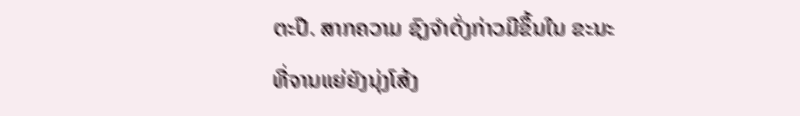ຕະປື. ສາກຄວາມ ຊົງຈຳດັ່ງກ່າວມີຂຶ້ນໃນ ຂະນະທີ່ຈານແຍ່ຍັງນຸ່ງໂສ້ງ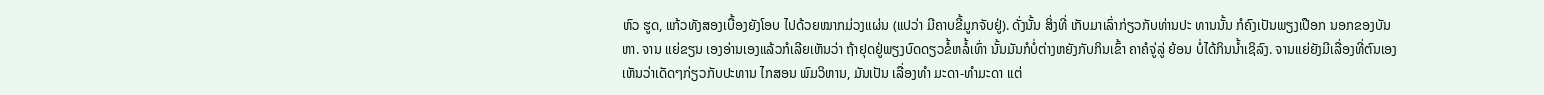ຫົວ ຮູດ, ແກ້ວທັງສອງເບື້ອງຍັງໂອບ ໄປດ້ວຍໝາກມ່ວງແຜ່ນ (ແປວ່າ ມີຄາບຂີ້ມູກຈັບຢູ່). ດັ່ງນັ້ນ ສິ່ງທີ່ ເກັບມາເລົ່າກ່ຽວກັບທ່ານປະ ທານນັ້ນ ກໍຄົງເປັນພຽງເປືອກ ນອກຂອງບັນຫາ. ຈານ ແຍ່ຂຽນ ເອງອ່ານເອງແລ້ວກໍເລີຍເຫັນວ່າ ຖ້າຢຸດຢູ່ພຽງບົດດຽວຂໍ້ຫລໍ້ເທົ່າ ນັ້ນມັນກໍບໍ່ຕ່າງຫຍັງກັບກິນເຂົ້າ ຄາຄໍຈູ່ລູ່ ຍ້ອນ ບໍ່ໄດ້ກິນນ້ຳເຊິລົງ. ຈານແຍ່ຍັງມີເລື່ອງທີ່ຕົນເອງ ເຫັນວ່າເດັດໆກ່ຽວກັບປະທານ ໄກສອນ ພົມວິຫານ, ມັນເປັນ ເລື່ອງທຳ ມະດາ-ທຳມະດາ ແຕ່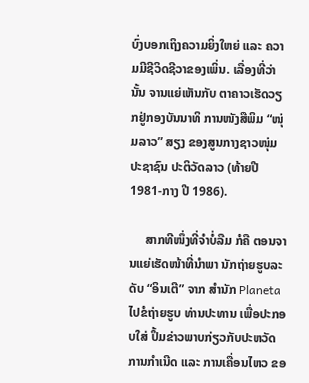ບົ່ງບອກເຖິງຄວາມຍິ່ງໃຫຍ່ ແລະ ຄວາມມີຊີວິດຊີວາຂອງເພິ່ນ. ເລື່ອງທີ່ວ່ານັ້ນ ຈານແຍ່ເຫັນກັບ ຕາຄາວເຮັດວຽກຢູ່ກອງບັນນາທິ ການໜັງສືພິມ “ໜຸ່ມລາວ” ສຽງ ຂອງສູນກາງຊາວໜຸ່ມປະຊາຊົນ ປະຕິວັດລາວ (ທ້າຍປີ 1981-ກາງ ປີ 1986).

     ສາກທີໜຶ່ງທີ່ຈຳບໍ່ລືມ ກໍຄື ຕອນຈານແຍ່ເຮັດໜ້າທີ່ນຳພາ ນັກຖ່າຍຮູບລະດັບ “ອິນເຕີ” ຈາກ ສຳນັກ Planeta ໄປຂໍຖ່າຍຮູບ ທ່ານປະທານ ເພື່ອປະກອບໃສ່ ປຶ້ມຂ່າວພາບກ່ຽວກັບປະຫວັດ ການກຳເນີດ ແລະ ການເຄື່ອນໄຫວ ຂອ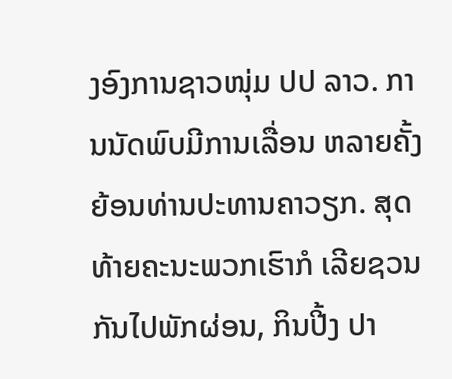ງອົງການຊາວໜຸ່ມ ປປ ລາວ. ການນັດພົບມີການເລື່ອນ ຫລາຍຄັ້ງ ຍ້ອນທ່ານປະທານຄາວຽກ. ສຸດທ້າຍຄະນະພວກເຮົາກໍ ເລີຍຊວນກັນໄປພັກຜ່ອນ, ກິນປີ້ງ ປາ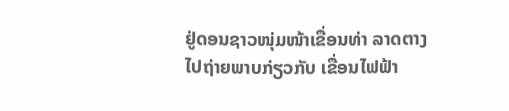ຢູ່ດອນຊາວໜຸ່ມໜ້າເຂື່ອນທ່າ ລາດຕາງໄປຖ່າຍພາບກ່ຽວກັບ ເຂື່ອນໄຟຟ້າ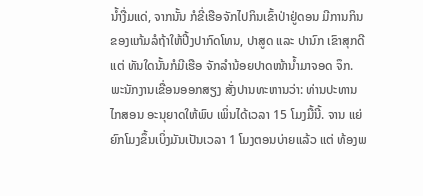ນ້ຳງື່ມແດ່, ຈາກນັ້ນ ກໍຂີ່ເຮືອຈັກໄປກິນເຂົ້າປ່າຢູ່ດອນ ມີການກິນຂອງແກ້ມລໍຖ້າໃຫ້ປີ້ງປາກົດໂທນ, ປາສູດ ແລະ ປານົກ ເຂົາສຸກດີ ແຕ່ ທັນໃດນັ້ນກໍມີເຮືອ ຈັກລຳນ້ອຍປາດໜ້ານ້ຳມາຈອດ ຈຶກ. ພະນັກງານເຂື່ອນອອກສຽງ ສັ່ງປານທະຫານວ່າ: ທ່ານປະທານ ໄກສອນ ອະນຸຍາດໃຫ້ພົບ ເພິ່ນໄດ້ເວລາ 15 ໂມງມື້ນີ້. ຈານ ແຍ່ຍົກໂມງຂຶ້ນເບິ່ງມັນເປັນເວລາ 1 ໂມງຕອນບ່າຍແລ້ວ ແຕ່ ທ້ອງພ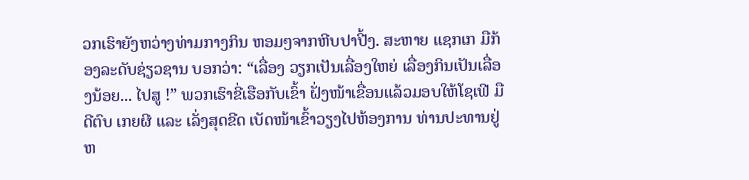ວກເຮົາຍັງຫວ່າງທ່າມກາງກິນ ຫອມໆຈາກຫີບປາປີ້ງ. ສະຫາຍ ແຊກເກ ມືກ້ອງລະດັບຊ່ຽວຊານ ບອກວ່າ: “ເລື່ອງ ວຽກເປັນເລື່ອງໃຫຍ່ ເລື່ອງກິນເປັນເລື່ອງນ້ອຍ... ໄປສູ !” ພວກເຮົາຂີ່ເຮືອກັບເຂົ້າ ຝັ່ງໜ້າເຂື່ອນແລ້ວມອບໃຫ້ໂຊເຟີ ມືດີຕົບ ເກຍຜີ ແລະ ເລັ່ງສຸດຂີດ ເບັດໜ້າເຂົ້າວຽງໄປຫ້ອງການ ທ່ານປະທານຢູ່ຫ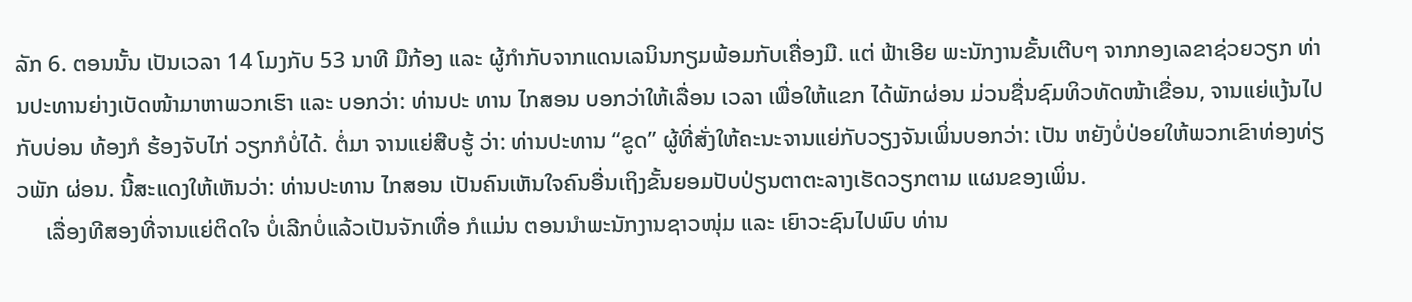ລັກ 6. ຕອນນັ້ນ ເປັນເວລາ 14 ໂມງກັບ 53 ນາທີ ມືກ້ອງ ແລະ ຜູ້ກຳກັບຈາກແດນເລນິນກຽມພ້ອມກັບເຄື່ອງມື. ແຕ່ ຟ້າເອີຍ ພະນັກງານຂັ້ນເຕີບໆ ຈາກກອງເລຂາຊ່ວຍວຽກ ທ່ານປະທານຍ່າງເບັດໜ້າມາຫາພວກເຮົາ ແລະ ບອກວ່າ: ທ່ານປະ ທານ ໄກສອນ ບອກວ່າໃຫ້ເລື່ອນ ເວລາ ເພື່ອໃຫ້ແຂກ ໄດ້ພັກຜ່ອນ ມ່ວນຊື່ນຊົມທິວທັດໜ້າເຂື່ອນ, ຈານແຍ່ແງ້ນໄປກັບບ່ອນ ທ້ອງກໍ ຮ້ອງຈັບໄກ່ ວຽກກໍບໍ່ໄດ້. ຕໍ່ມາ ຈານແຍ່ສືບຮູ້ ວ່າ: ທ່ານປະທານ “ຂູດ” ຜູ້ທີ່ສັ່ງໃຫ້ຄະນະຈານແຍ່ກັບວຽງຈັນເພິ່ນບອກວ່າ: ເປັນ ຫຍັງບໍ່ປ່ອຍໃຫ້ພວກເຂົາທ່ອງທ່ຽວພັກ ຜ່ອນ. ນີ້ສະແດງໃຫ້ເຫັນວ່າ: ທ່ານປະທານ ໄກສອນ ເປັນຄົນເຫັນໃຈຄົນອື່ນເຖິງຂັ້ນຍອມປັບປ່ຽນຕາຕະລາງເຮັດວຽກຕາມ ແຜນຂອງເພິ່ນ.
     ເລື່ອງທີສອງທີ່ຈານແຍ່ຕິດໃຈ ບໍ່ເລີກບໍ່ແລ້ວເປັນຈັກເທື່ອ ກໍແມ່ນ ຕອນນຳພະນັກງານຊາວໜຸ່ມ ແລະ ເຍົາວະຊົນໄປພົບ ທ່ານ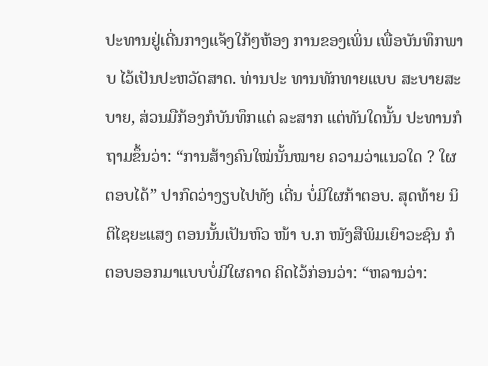ປະທານຢູ່ເດີ່ນກາງແຈ້ງໃກ້ໆຫ້ອງ ການຂອງເພິ່ນ ເພື່ອບັນທຶກພາບ ໄວ້ເປັນປະຫວັດສາດ. ທ່ານປະ ທານທັກທາຍແບບ ສະບາຍສະບາຍ, ສ່ວນມືກ້ອງກໍບັນທຶກແຕ່ ລະສາກ ແຕ່ທັນໃດນັ້ນ ປະທານກໍ ຖາມຂຶ້ນວ່າ: “ການສ້າງຄົນໃໝ່ນັ້ນໝາຍ ຄວາມວ່າແນວໃດ ? ໃຜ ຕອບໄດ້” ປາກົດວ່າງຽບໄປທັງ ເດີ່ນ ບໍ່ມີໃຜກ້າຕອບ. ສຸດທ້າຍ ນິ ຕິໄຊຍະແສງ ຕອນນັ້ນເປັນຫົວ ໜ້າ ບ.ກ ໜັງສືພິມເຍົາວະຊົນ ກໍ ຕອບອອກມາແບບບໍ່ມີໃຜຄາດ ຄິດໄວ້ກ່ອນວ່າ: “ຫລານວ່າ: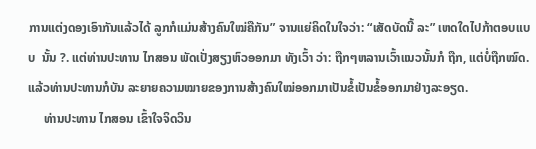ການແຕ່ງດອງເອົາກັນແລ້ວໄດ້ ລູກກໍແມ່ນສ້າງຄົນໃໝ່ຄືກັນ” ຈານແຍ່ຄິດໃນໃຈວ່າ: “ເສັດບັດນີ້ ລະ” ເຫດໃດໄປກ້າຕອບແບບ  ນັ້ນ ?. ແຕ່ທ່ານປະທານ ໄກສອນ ພັດເປັ່ງສຽງຫົວອອກມາ ທັງເວົ້າ ວ່າ: ຖືກໆຫລານເວົ້າແນວນັ້ນກໍ ຖືກ, ແຕ່ບໍ່ຖືກໝົດ. ແລ້ວທ່ານປະທານກໍບັນ ລະຍາຍຄວາມໝາຍຂອງການສ້າງຄົນໃໝ່ອອກມາເປັນຂໍ້ເປັນຂໍ້ອອກມາຢ່າງລະອຽດ.
     ທ່ານປະທານ ໄກສອນ ເຂົ້າໃຈຈິດວິນ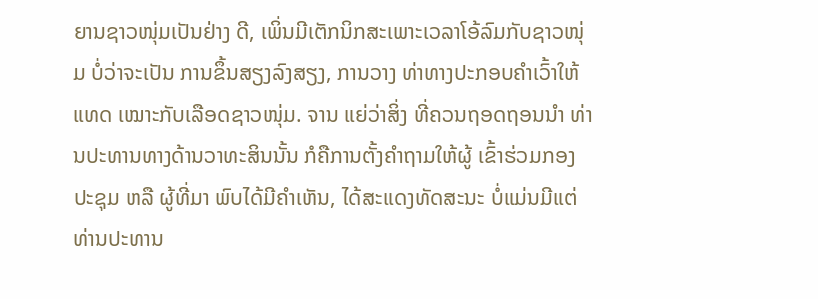ຍານຊາວໜຸ່ມເປັນຢ່າງ ດີ, ເພິ່ນມີເຕັກນິກສະເພາະເວລາໂອ້ລົມກັບຊາວໜຸ່ມ ບໍ່ວ່າຈະເປັນ ການຂຶ້ນສຽງລົງສຽງ, ການວາງ ທ່າທາງປະກອບຄຳເວົ້າໃຫ້ແທດ ເໝາະກັບເລືອດຊາວໜຸ່ມ. ຈານ ແຍ່ວ່າສິ່ງ ທີ່ຄວນຖອດຖອນນຳ ທ່ານປະທານທາງດ້ານວາທະສິນນັ້ນ ກໍຄືການຕັ້ງຄຳຖາມໃຫ້ຜູ້ ເຂົ້າຮ່ວມກອງປະຊຸມ ຫລື ຜູ້ທີ່ມາ ພົບໄດ້ມີຄຳເຫັນ, ໄດ້ສະແດງທັດສະນະ ບໍ່ແມ່ນມີແຕ່ທ່ານປະທານ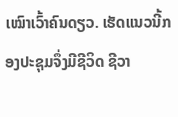ເໝົາເວົ້າຄົນດຽວ. ເຮັດແນວນີ້ກອງປະຊຸມຈຶ່ງມີຊີວິດ ຊີວາ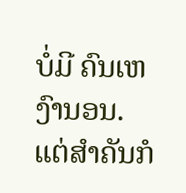ບໍ່ມີ ຄົນເຫງົານອນ. ແຕ່ສຳຄັນກໍ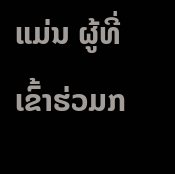ແມ່ນ ຜູ້ທີ່ເຂົ້າຮ່ວມກ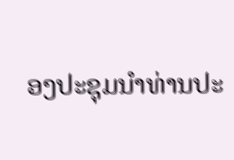ອງປະຊຸມນຳທ່ານປະ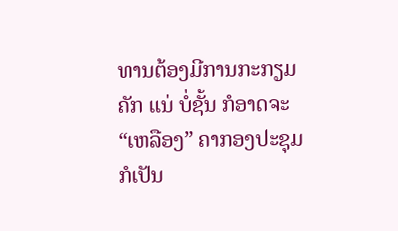ທານຕ້ອງມີການກະກຽມຄັກ ແນ່ ບໍ່ຊັ້ນ ກໍອາດຈະ “ເຫລືອງ” ຄາກອງປະຊຸມກໍເປັນ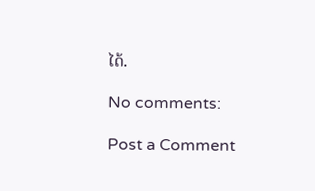ໄດ້.

No comments:

Post a Comment